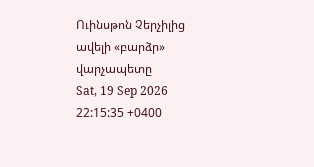Ուինսթոն Չերչիլից ավելի «բարձր» վարչապետը
Sat, 19 Sep 2026 22:15:35 +0400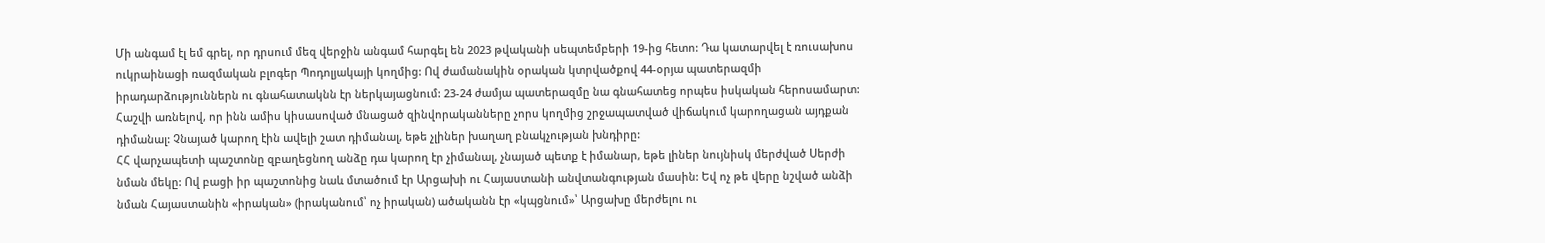Մի անգամ էլ եմ գրել, որ դրսում մեզ վերջին անգամ հարգել են 2023 թվականի սեպտեմբերի 19-ից հետո: Դա կատարվել է ռուսախոս ուկրաինացի ռազմական բլոգեր Պոդոլյակայի կողմից: Ով ժամանակին օրական կտրվածքով 44-օրյա պատերազմի իրադարձություններն ու գնահատակնն էր ներկայացնում: 23-24 ժամյա պատերազմը նա գնահատեց որպես իսկական հերոսամարտ: Հաշվի առնելով, որ ինն ամիս կիսասոված մնացած զինվորականները չորս կողմից շրջապատված վիճակում կարողացան այդքան դիմանալ: Չնայած կարող էին ավելի շատ դիմանալ, եթե չլիներ խաղաղ բնակչության խնդիրը:
ՀՀ վարչապետի պաշտոնը զբաղեցնող անձը դա կարող էր չիմանալ, չնայած պետք է իմանար, եթե լիներ նույնիսկ մերժված Սերժի նման մեկը: Ով բացի իր պաշտոնից նաև մտածում էր Արցախի ու Հայաստանի անվտանգության մասին: Եվ ոչ թե վերը նշված անձի նման Հայաստանին «իրական» (իրականում՝ ոչ իրական) ածականն էր «կպցնում»՝ Արցախը մերժելու ու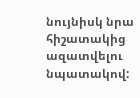նույնիսկ նրա հիշատակից ազատվելու նպատակով: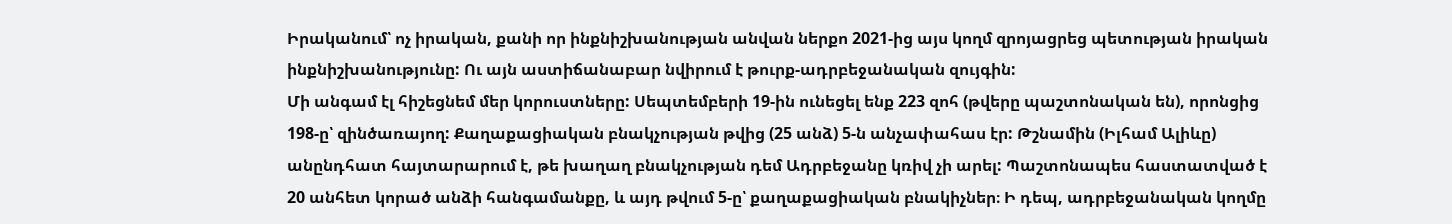Իրականում՝ ոչ իրական, քանի որ ինքնիշխանության անվան ներքո 2021-ից այս կողմ զրոյացրեց պետության իրական ինքնիշխանությունը: Ու այն աստիճանաբար նվիրում է թուրք-ադրբեջանական զույգին:
Մի անգամ էլ հիշեցնեմ մեր կորուստները: Սեպտեմբերի 19-ին ունեցել ենք 223 զոհ (թվերը պաշտոնական են), որոնցից 198-ը՝ զինծառայող: Քաղաքացիական բնակչության թվից (25 անձ) 5-ն անչափահաս էր: Թշնամին (Իլհամ Ալիևը) անընդհատ հայտարարում է, թե խաղաղ բնակչության դեմ Ադրբեջանը կռիվ չի արել: Պաշտոնապես հաստատված է 20 անհետ կորած անձի հանգամանքը, և այդ թվում 5-ը՝ քաղաքացիական բնակիչներ։ Ի դեպ, ադրբեջանական կողմը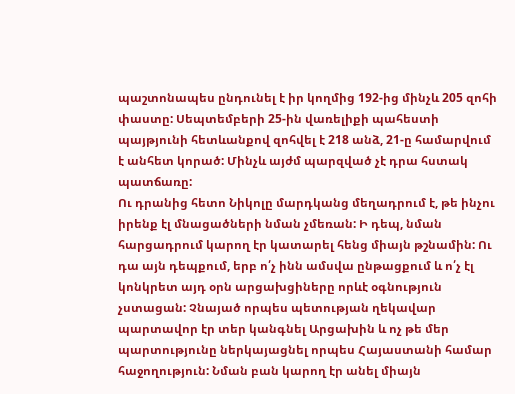պաշտոնապես ընդունել է իր կողմից 192-ից մինչև 205 զոհի փաստը: Սեպտեմբերի 25-ին վառելիքի պահեստի պայթյունի հետևանքով զոհվել է 218 անձ, 21-ը համարվում է անհետ կորած: Մինչև այժմ պարզված չէ դրա հստակ պատճառը:
Ու դրանից հետո Նիկոլը մարդկանց մեղադրում է, թե ինչու իրենք էլ մնացածների նման չմեռան: Ի դեպ, նման հարցադրում կարող էր կատարել հենց միայն թշնամին: Ու դա այն դեպքում, երբ ո՛չ ինն ամսվա ընթացքում և ո՛չ էլ կոնկրետ այդ օրն արցախցիները որևէ օգնություն չստացան: Չնայած որպես պետության ղեկավար պարտավոր էր տեր կանգնել Արցախին և ոչ թե մեր պարտությունը ներկայացնել որպես Հայաստանի համար հաջողություն: Նման բան կարող էր անել միայն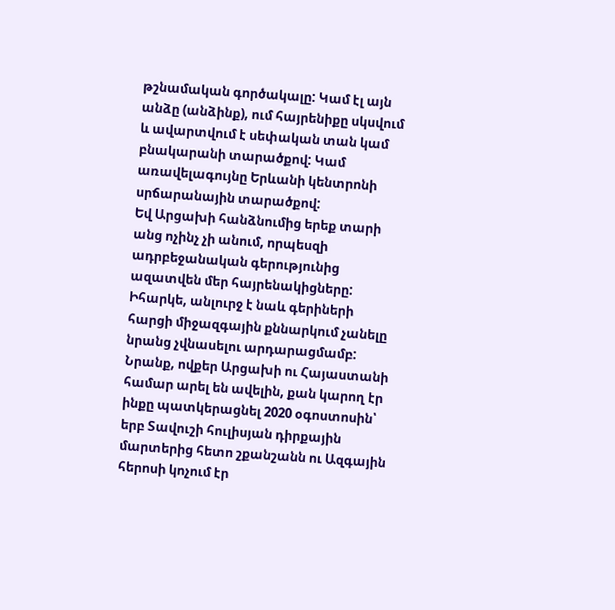թշնամական գործակալը: Կամ էլ այն անձը (անձինք), ում հայրենիքը սկսվում և ավարտվում է սեփական տան կամ բնակարանի տարածքով: Կամ առավելագույնը Երևանի կենտրոնի սրճարանային տարածքով:
Եվ Արցախի հանձնումից երեք տարի անց ոչինչ չի անում, որպեսզի ադրբեջանական գերությունից ազատվեն մեր հայրենակիցները: Իհարկե, անլուրջ է նաև գերիների հարցի միջազգային քննարկում չանելը նրանց չվնասելու արդարացմամբ: Նրանք, ովքեր Արցախի ու Հայաստանի համար արել են ավելին, քան կարող էր ինքը պատկերացնել 2020 օգոստոսին՝ երբ Տավուշի հուլիսյան դիրքային մարտերից հետո շքանշանն ու Ազգային հերոսի կոչում էր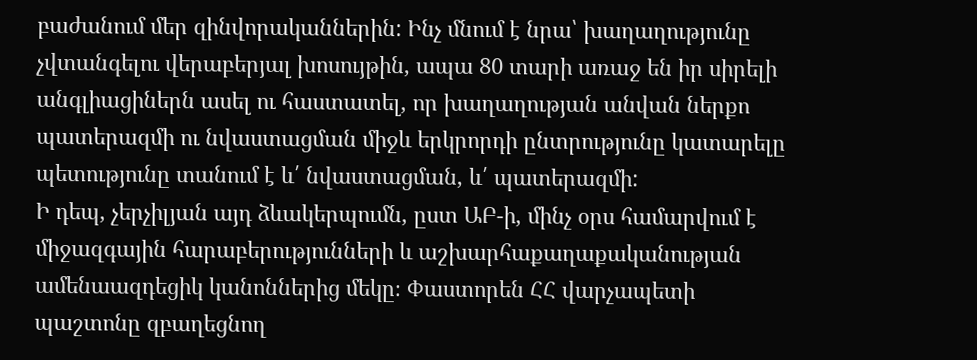բաժանում մեր զինվորականներին: Ինչ մնում է նրա՝ խաղաղությունը չվտանգելու վերաբերյալ խոսույթին, ապա 80 տարի առաջ են իր սիրելի անգլիացիներն ասել ու հաստատել, որ խաղաղության անվան ներքո պատերազմի ու նվաստացման միջև երկրորդի ընտրությունը կատարելը պետությունը տանում է և՛ նվաստացման, և՛ պատերազմի:
Ի դեպ, չերչիլյան այդ ձևակերպումն, ըստ ԱԲ-ի, մինչ օրս համարվում է միջազգային հարաբերությունների և աշխարհաքաղաքականության ամենաազդեցիկ կանոններից մեկը։ Փաստորեն ՀՀ վարչապետի պաշտոնը զբաղեցնող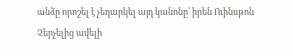անձը որոշել է չեղարկել այդ կանոնը՝ իրեն Ուինսթոն Չերչելից ավելի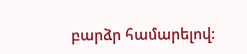բարձր համարելով: